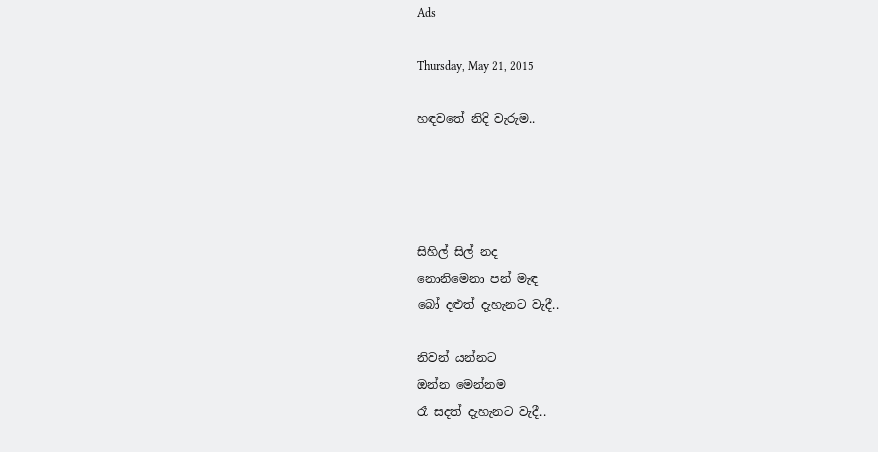Ads

Thursday, May 21, 2015

හඳවතේ නිදි වැරුම..




සිහිල් සිල් නද
නොනිමෙනා පන් මැඳ
බෝ දළුත් දැහැනට වැදී..

නිවන් යන්නට
ඔන්න මෙන්නම
රෑ සදත් දැහැනට වැදී..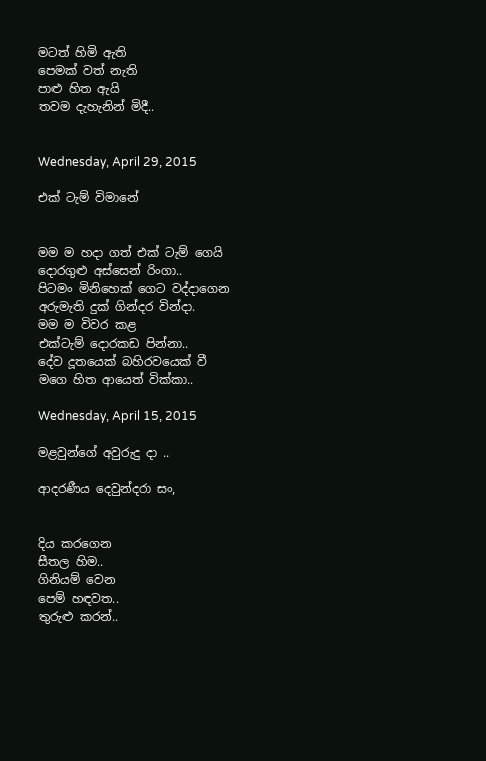මටත් හිමි ඇති
පෙමක් වත් නැති
පාළු හිත ඇයි
තවම දැහැනින් මිදී..


Wednesday, April 29, 2015

එක් ටැම් විමානේ


මම ම හදා ගත් එක් ටැම් ගෙයි
දොරගුළු අස්සෙන් රිංගා..
පිටමං මිනිහෙක් ගෙට වද්දාගෙන
අරුමැති දුක් ගින්දර වින්දා.
මම ම විවර කළ
එක්ටැම් දොරකඩ පින්නා..
දේව දූතයෙක් බහිරවයෙක් වී
මගෙ හිත ආයෙත් වික්කා..

Wednesday, April 15, 2015

මළවුන්ගේ අවුරුදු දා ..

ආදරණීය දෙවුන්දරා සං,


දිය කරගෙන
සීතල හිම..
ගිනියම් වෙන
පෙම් හඳවත..
තුරුළු කරන්..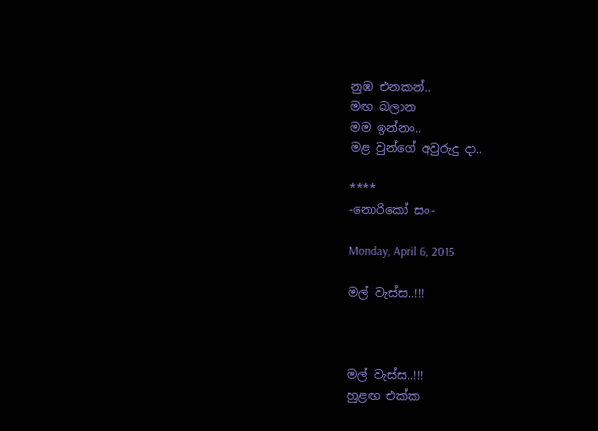නුඹ එනකන්..
මඟ බලාන
මම ඉන්නං..
මළ වුන්ගේ අවුරුදු දා..

****
-නොරිකෝ සං-

Monday, April 6, 2015

මල් වැස්ස..!!!



මල් වැස්ස..!!!
හුළඟ එක්ක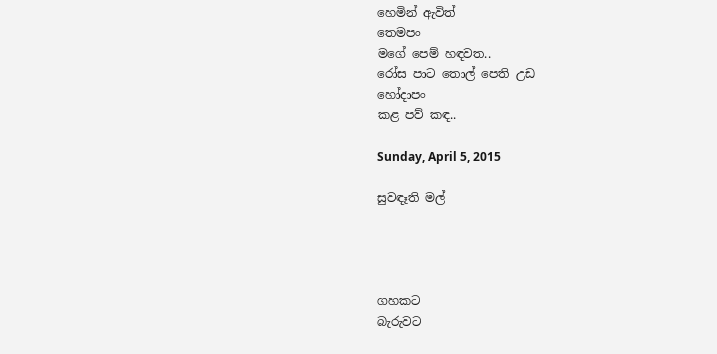හෙමින් ඇවිත්
තෙමපං
මගේ පෙම් හඳවත..
රෝස පාට තොල් පෙති උඩ
හෝදාපං
කළ පව් කඳ..

Sunday, April 5, 2015

සුවඳෑති මල්




ගහකට
බැරුවට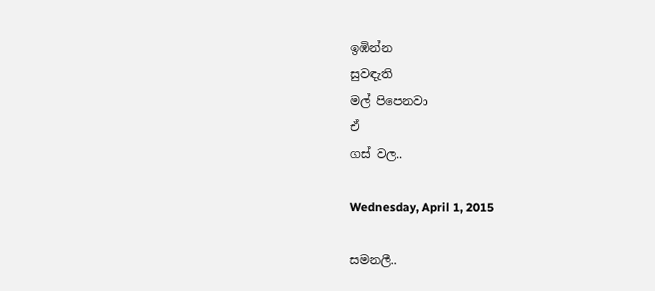ඉඹින්න
සුවඳැති
මල් පිපෙනවා
ඒ
ගස් වල..

Wednesday, April 1, 2015

සමනලී..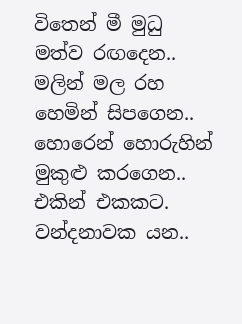විතෙන් මී මුධු
මත්ව රඟදෙන..
මලින් මල රහ
හෙමින් සිපගෙන..
හොරෙන් හොරුහින්
මුකුළු කරගෙන..
එකින් එකකට.
වන්දනාවක යන..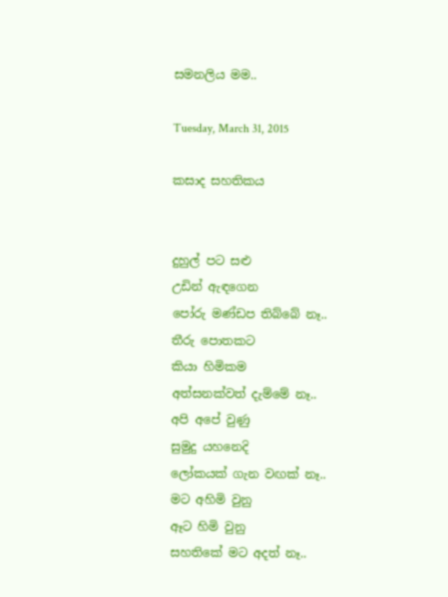සමනලිය මම..

Tuesday, March 31, 2015

කසාද සහතිකය


දුහුල් පට සළු
උඩින් ඇඳගෙන
පෝරු මණ්ඩප තිබ්බේ නෑ..
තීරු පොතකට
කියා හිමිකම
අත්සනක්වත් දැම්මේ නෑ..
අපි අපේ වුණු
සුමුදු යහනෙදි
ලෝකයක් ගැන වඟක් නෑ..
මට අහිමි වුනු
ඈට හිමි වුනු
සහතිකේ මට අදත් නෑ..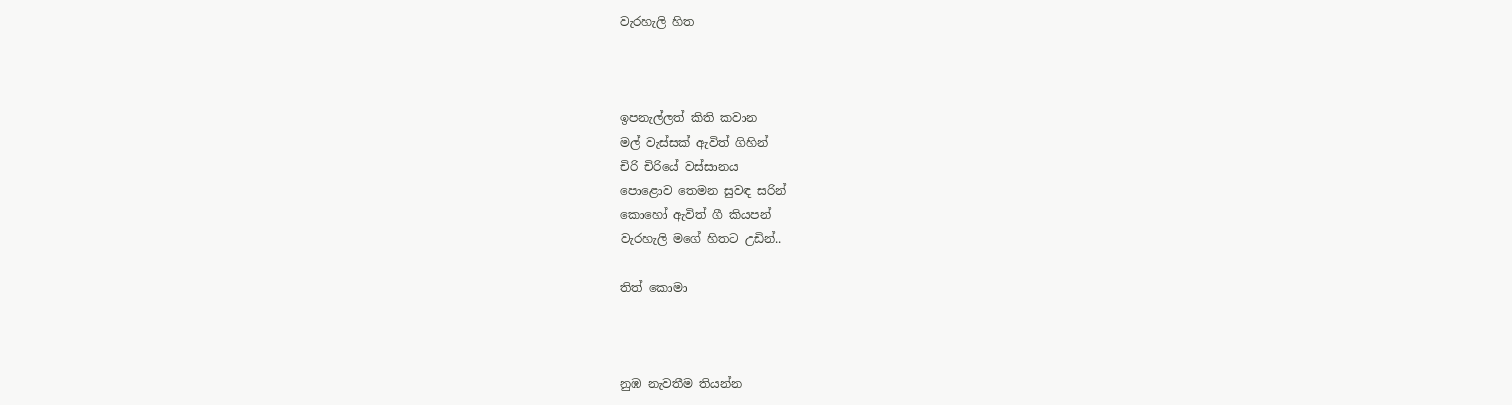වැරහැලි හිත



ඉපනැල්ලත් කිති කවාන
මල් වැස්සක් ඇවිත් ගිහින්
චිරි චිරියේ වස්සානය
පොළොව තෙමන සුවඳ සරින්
කොහෝ ඇවිත් ගී කියපන්
වැරහැලි මගේ හිතට උඩින්..

තිත් කොමා



නුඹ නැවතීම තියන්න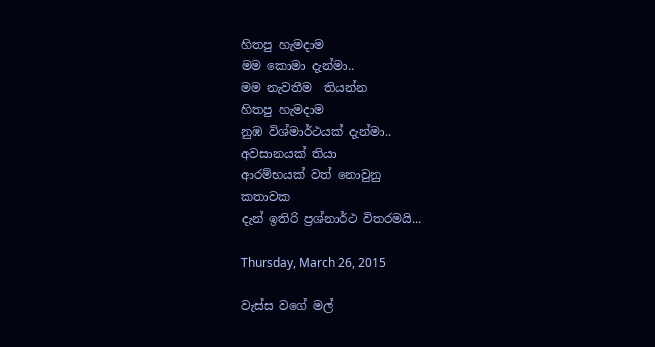හිතපු හැමදාම
මම කොමා දැන්මා..
මම නැවතීම  තියන්න
හිතපු හැමදාම
නුඹ විශ්මාර්ථයක් දැන්මා..
අවසානයක් තියා
ආරම්භයක් වත් නොවුනු
කතාවක
දැන් ඉතිරි ප්‍රශ්නාර්ථ විතරමයි...

Thursday, March 26, 2015

වැස්ස වගේ මල්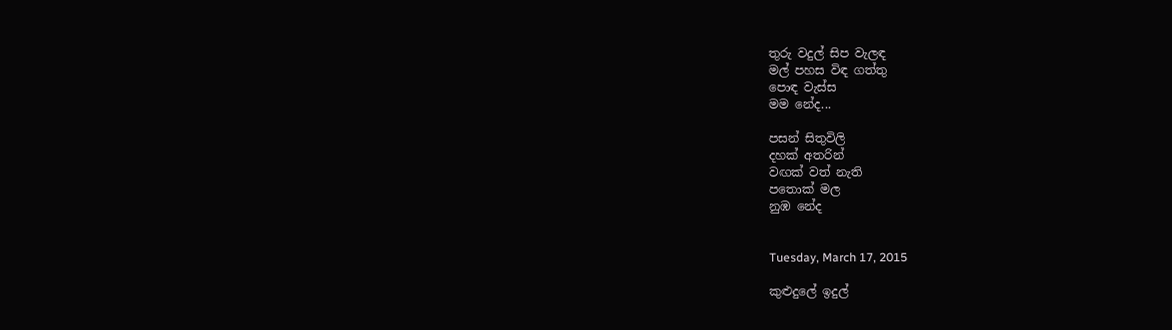තුරු වදුල් සිප වැලඳ
මල් පහස විඳ ගත්තු
පොඳ වැස්ස
මම නේද...

පසන් සිතුවිලි
දහක් අතරින්
වඟක් වත් නැති
පතොක් මල
නුඹ නේද


Tuesday, March 17, 2015

කුළුදුලේ ඉදුල්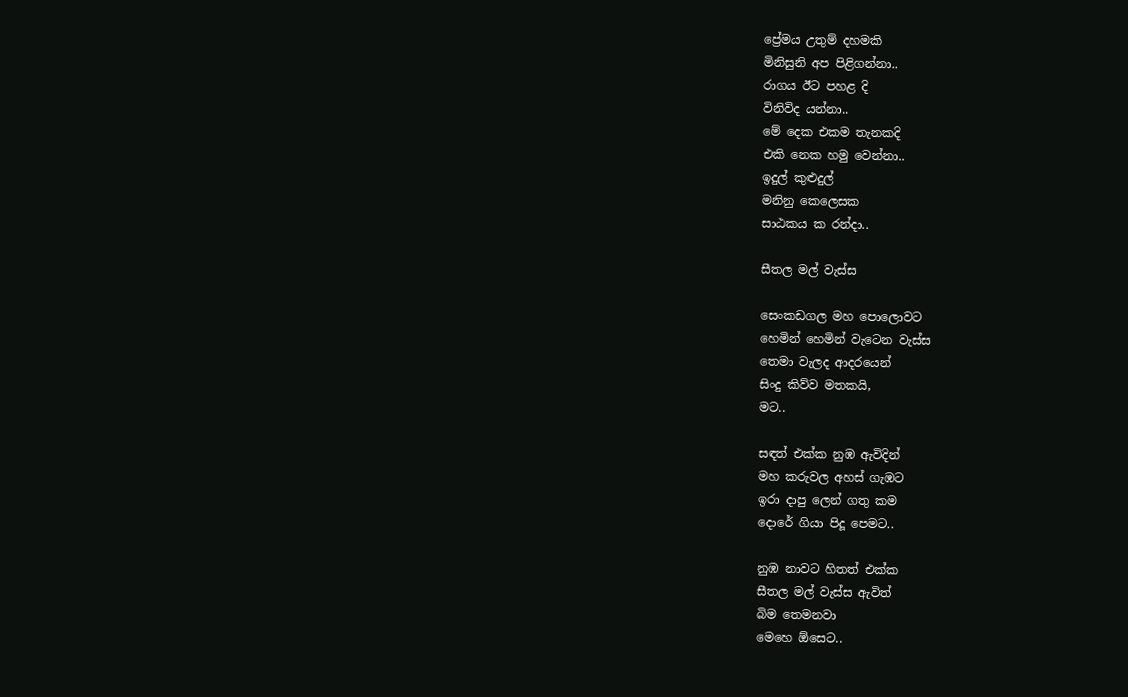ප්‍රේමය උතුම් දහමකි
මිනිසුනි අප පිළිගන්නා..
රාගය ඊට පහළ දි
විනිවිද යන්නා..
මේ දෙක එකම තැනකදි
එකි නෙක හමු වෙන්නා..
ඉදුල් කුළුදුල්
මනිනු කෙලෙසක
සාඨකය ක රන්දා..

සීතල මල් වැස්ස

සෙංකඩගල මහ පොලොවට
හෙමින් හෙමින් වැටෙන වැස්ස
තෙමා වැලද ආදරයෙන්
සිංදු කිව්ව මතකයි,
මට..

සඳත් එක්ක නුඹ ඇවිදින්
මහ කරුවල අහස් ගැඹට
ඉරා දාපු ලෙන් ගතු කම
දොරේ ගියා පිදූ පෙමට..

නුඹ නාවට හිතත් එක්ක
සීතල මල් වැස්ස ඇවිත්
බිම තෙමනවා
මෙහෙ ඕසෙට..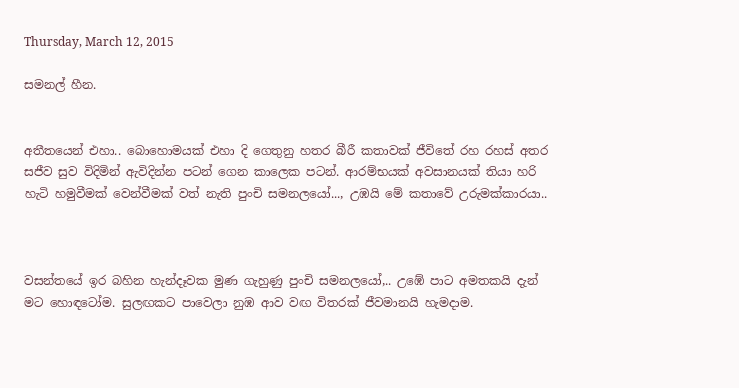Thursday, March 12, 2015

සමනල් හීන.


අතීතයෙන් එහා.. බොහොමයක් එහා දි ගෙතුනු හතර බීරී කතාවක් ජීවිතේ රහ රහස් අතර සජීව සුව විදිමින් ඇවිදින්න පටන් ගෙන කාලෙක පටන්. ආරම්භයක් අවසානයක් තියා හරි හැටි හමුවීමක් වෙන්වීමක් වත් නැති පුංචි සමනලයෝ..., උඹයි මේ කතාවේ උරුමක්කාරයා..



වසන්තයේ ඉර බහින හැන්දෑවක මුණ ගැහුණු පුංචි සමනලයෝ,.. උඹේ පාට අමතකයි දැන් මට හොඳටෝම. සුලඟකට පාවෙලා නුඹ ආව වඟ විතරක් ජීවමානයි හැමදාම.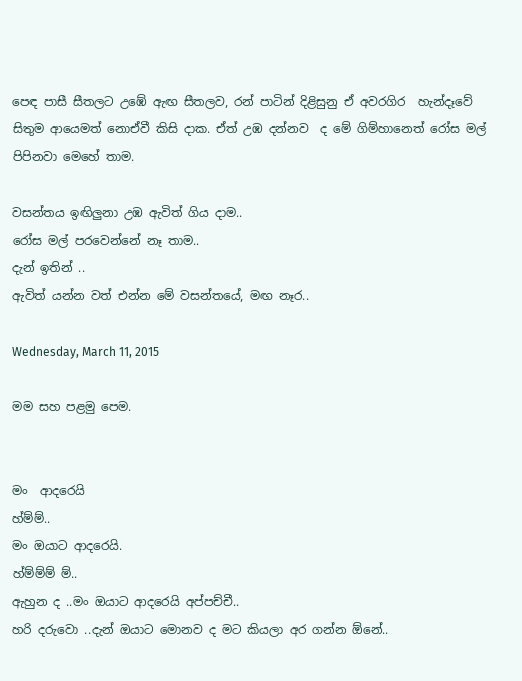පෙඳ පාසී සීතලට උඹේ ඇඟ සීතලව, රන් පාටින් දිළිසුනු ඒ අවරගිර  හැන්දෑවේ සිතුම ආයෙමත් නොඒවී කිසි දාක. ඒත් උඹ දන්නව  ද මේ ගිම්හානෙත් රෝස මල් පිපිනවා මෙහේ තාම.

වසන්තය ඉඟිලුනා උඹ ඇවිත් ගිය දාම..
රෝස මල් පරවෙන්නේ නෑ තාම..
දැන් ඉතින් ..
ඇවිත් යන්න වත් එන්න මේ වසන්තයේ, මඟ නෑර..

Wednesday, March 11, 2015

මම සහ පළමු පෙම.


මං  ආදරෙයි
හ්ම්ම්..
මං ඔයාට ආදරෙයි.
හ්ම්ම්ම් ම්..
ඇහුන ද ..මං ඔයාට ආදරෙයි අප්පච්චී..
හරි දරුවො ..දැන් ඔයාට මොනව ද මට කියලා අර ගන්න ඕනේ..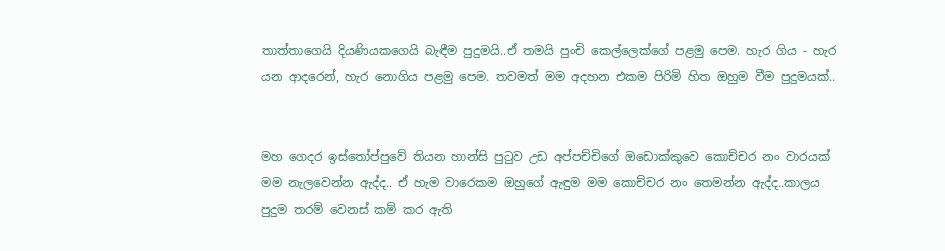තාත්තාගෙයි දියණියකගෙයි බැඳීම පුදුමයි..ඒ තමයි පුංචි කෙල්ලෙක්ගේ පළමු පෙම. හැර ගිය - හැර යන ආදරෙන්, හැර නොගිය පළමු පෙම. තවමත් මම අදහන එකම පිරිමි හිත ඔහුම වීම පුදුමයක්..


මහ ගෙදර ඉස්තෝප්පුවේ තියන හාන්සි පුටුව උඩ අප්පච්චිගේ ඔඩොක්කුවෙ ‍කොච්චර නං වාරයක් මම නැලවෙන්න ඇද්ද.. ඒ හැම වාරෙකම ඔහුගේ ඇඳුම මම කොච්චර නං තෙමන්න ඇද්ද..කාලය පුදුම තරම් වෙනස් කම් කර ඇති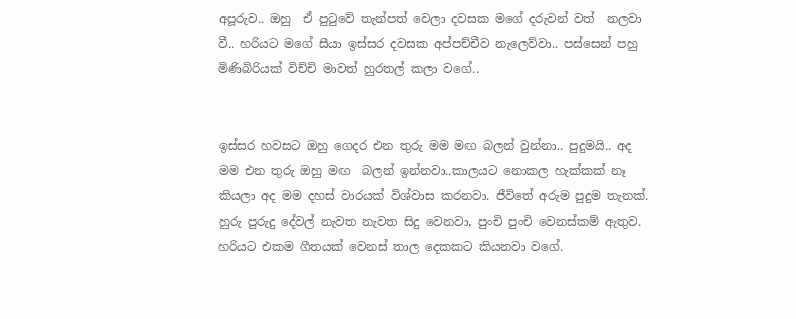අපූරුව.. ඔහු  ඒ පුටුවේ තැන්පත් වෙලා දවසක මගේ දරුවන් වත්  නලවා වී.. හරියට මගේ සීයා ඉස්සර දවසක අප්පච්චීව නැලෙව්වා.. පස්සෙන් පහු මිණිබිරියක් විච්චි මාවත් හුරතල් කලා වගේ..


ඉස්සර හවසට ඔහු ගෙදර එන තුරු මම මඟ බලන් වුන්නා.. පුදුමයි.. අද මම එන තුරු ඔහු මඟ  බලන් ඉන්නවා..කාලයට නොකල හැක්කක් නෑ කියලා අද මම දහස් වාරයක් විශ්වාස කරනවා. ජීවිතේ අරුම පුදුම තැනක්. හුරු පුරුදු දේවල් නැවත නැවත සිදු වෙනවා, පුංචි පුංචි වෙනස්කම් ඇතුව. හරියට එකම ගීතයක් වෙනස් තාල දෙකකට කියනවා වගේ.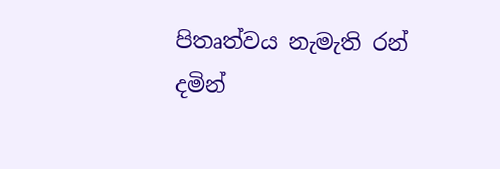පිතෘත්වය නැමැති රන් දමින්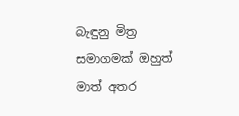බැඳුනු මිත්‍ර සමාගමක් ඔහුත් මාත් අතර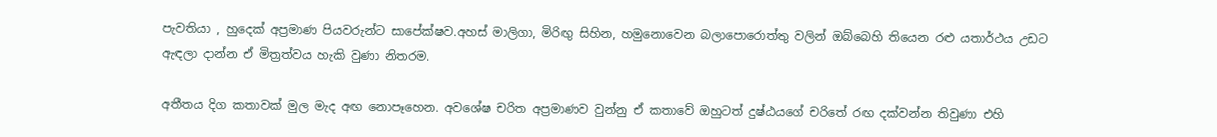පැවතියා , හුදෙක් අප්‍රමාණ පියවරුන්ට සාපේක්ෂව.අහස් මාලිගා, මිරිඟු සිහින, හමුනොවෙන බලාපොරොත්තු වලින් ඔබ්බෙහි තියෙන රළු යතාර්ථය උඩට ඇඳලා දාන්න ඒ මිත්‍රත්වය හැකි වුණා නිතරම.

අතීතය දිග කතාවක් මුල මැද අඟ නොපෑහෙන. අවශේෂ චරිත අප්‍රමාණව වුන්නු ඒ කතාවේ ඔහුටත් දුෂ්ඨයගේ චරිතේ රඟ දක්වන්න තිවුණා එහි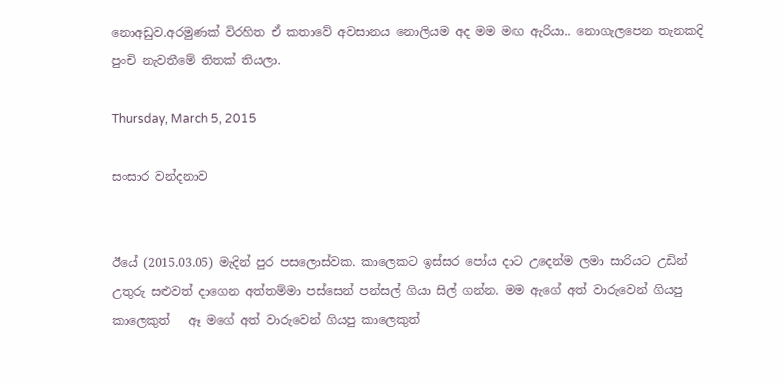නොඅඩුව.අරමුණක් විරහිත ඒ කතාවේ අවසානය නොලියම අද මම මඟ ඇරියා.. නොගැලපෙන තැනකදි පුංචි නැවතීමේ තිතක් තියලා.

Thursday, March 5, 2015

සංසාර වන්දනාව


ඊයේ (2015.03.05) මැදින් පුර පසලොස්වක. කාලෙකට ඉස්සර පෝය දාට උදෙන්ම ලමා සාරියට උඩින් උතුරු සළුවත් දාගෙන අත්තම්මා පස්සෙන් පන්සල් ගියා සිල් ගන්න. මම ඇගේ අත් වාරුවෙන් ගියපු කාලෙකුත්   ඈ මගේ අත් වාරුවෙන් ගියපු කාලෙකුත්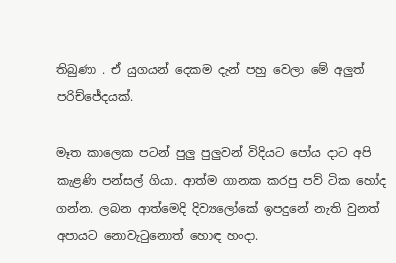තිබුණා . ඒ යුගයන් දෙකම දැන් පහු වෙලා මේ අලුත් පරිච්ජේදයක්.

මෑත කාලෙක පටන් පුලු පුලුවන් විදියට පෝය දාට අපි කැළණි පන්සල් ගියා. ආත්ම ගානක කරපු පව් ටික හෝද ගන්න. ලබන ආත්මෙදි දිව්‍යලෝකේ ඉපදුනේ නැති වුනත් අපායට නොවැටුනොත් හොඳ හංදා.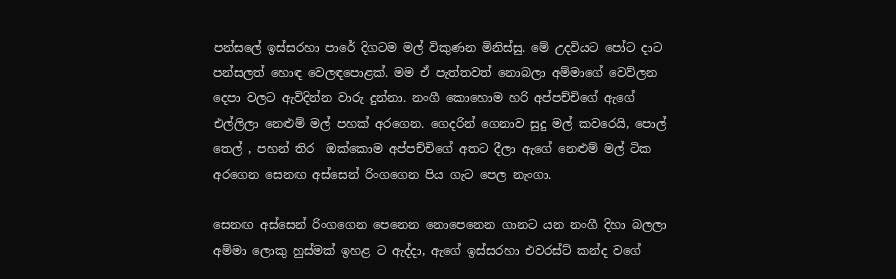පන්සලේ ඉස්සරහා පාරේ දිගටම මල් විකුණන මිනිස්සු. මේ උදවියට පෝට දාට පන්සලත් හොඳ වෙලඳපොළක්. මම ඒ පැත්තවත් නොබලා අම්මාගේ වෙව්ලන දෙපා වලට ඇවිදින්න වාරු දුන්නා. නංගී කොහොම හරි අප්පච්චිගේ ඇගේ එල්ලිලා නෙළුම් මල් පහක් අරගෙන. ගෙදරින් ගෙනාව සුදු මල් කවරෙයි, පොල් තෙල් , පහන් තිර  ඔක්කොම අප්පච්චිගේ අතට දීලා ඇගේ නෙළුම් මල් ටික අරගෙන සෙනඟ අස්සෙන් රිංගගෙන පිය ගැට පෙල නැංගා.

සෙනඟ අස්සෙන් රිංගගෙන පෙනෙන නොපෙනෙන ගානට යන නංගී දිහා බලලා අම්මා ලොකු හුස්මක් ඉහළ ට ඇද්දා, ඇගේ ඉස්සරහා එවරස්ට් කන්ද වගේ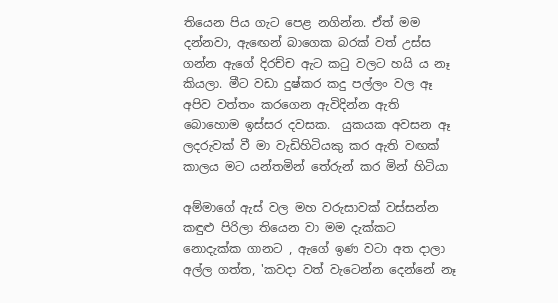තියෙන පිය ගැට පෙළ නගින්න. ඒත් මම දන්නවා, ඇඟෙන් බාගෙක බරක් වත් උස්ස ගන්න ඇගේ දිරච්ච ඇට කටු වලට හයි ය නෑ කියලා. මීට වඩා දුෂ්කර කදු පල්ලං වල ඈ අපිව වත්තං කරගෙන ඇවිදින්න ඇති බොහොම ඉස්සර දවසක.  යුකයක අවසන ඈ ලදරුවක් වී මා වැඩිහිටියකු කර ඇති වඟක් කාලය මට යන්තමින් තේරුන් කර මින් හිටියා

අම්මාගේ ඇස් වල මහ වරුසාවක් වස්සන්න කඳුළු පිරිලා තියෙන වා මම දැක්කට නොදැක්ක ගානට , ඇගේ ඉණ වටා අත දාලා අල්ල ගත්ත, 'කවදා වත් වැටෙන්න දෙන්නේ නෑ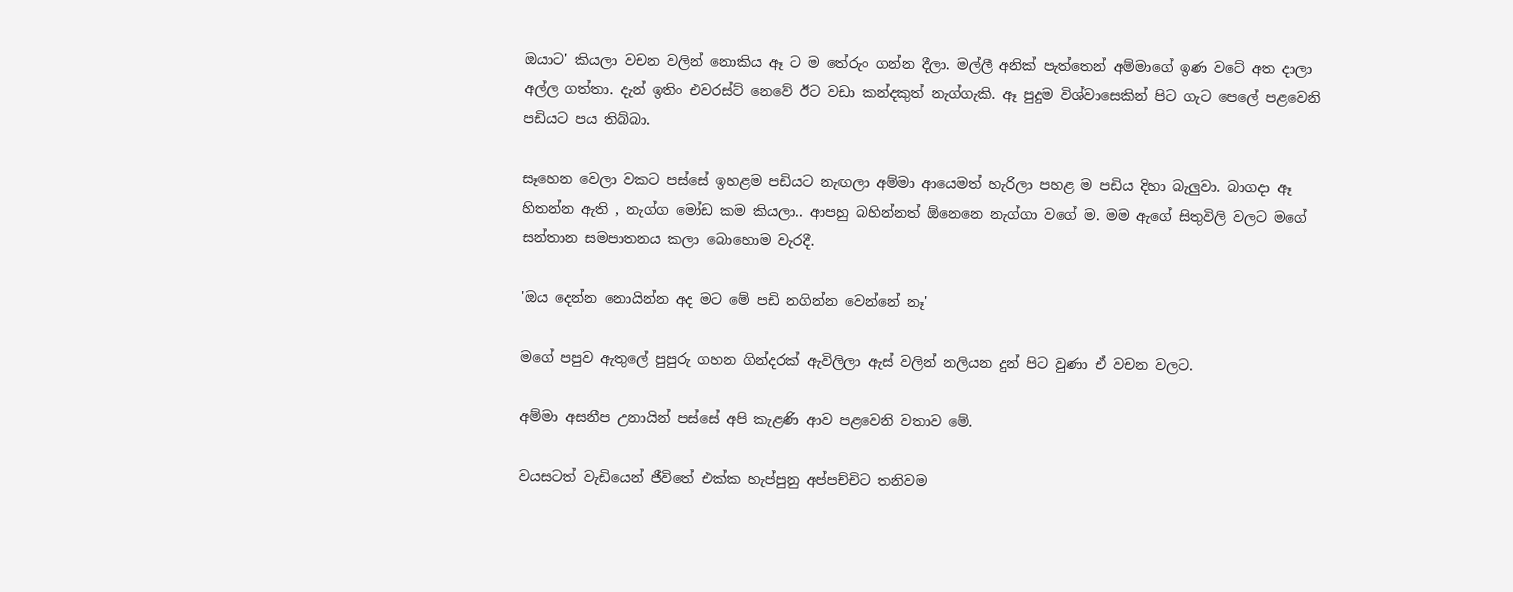ඔයාට' කියලා වචන වලින් නොකිය ඈ ට ම තේරුං ගන්න දීලා. මල්ලී අනික් පැත්තෙන් අම්මාගේ ඉණ වටේ අත දාලා අල්ල ගත්තා. දැන් ඉතිං එවරස්ට් නෙවේ ඊට වඩා කන්දකුත් නැග්ගැකි. ඈ පුදුම විශ්වාසෙකින් පිට ගැට පෙලේ පළවෙනි පඩියට පය තිබ්බා.

සෑහෙන වෙලා වකට පස්සේ ඉහළම පඩියට නැඟලා අම්මා ආයෙමත් හැරිලා පහළ ම පඩිය දිහා බැලුවා. බාගදා ඈ හිතන්න ඇති , නැග්ග මෝඩ කම කියලා.. ආපහු බහින්නත් ඕනෙනෙ නැග්ගා වගේ ම. මම ඇගේ සිතුවිලි වලට මගේ සන්තාන සමපාතනය කලා බොහොම වැරදී.

'ඔය දෙන්න නොයින්න අද මට මේ පඩි නගින්න වෙන්නේ නෑ'

මගේ පපුව ඇතුලේ පුපුරු ගහන ගින්දරක් ඇවිලිලා ඇස් වලින් නලියන දුන් පිට වුණා ඒ වචන වලට.

අම්මා අසනීප උනායින් පස්සේ අපි කැළණි ආව පළවෙනි වතාව මේ.

වයසටත් වැඩියෙන් ජීවිතේ එක්ක හැප්පුනු අප්පච්චිට තනිවම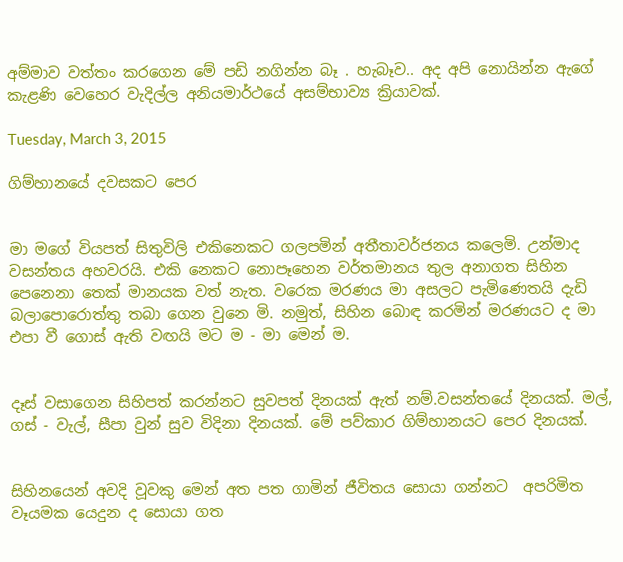අම්මාව වත්තං කරගෙන මේ පඩි නගින්න බෑ . හැබෑව.. අද අපි නොයින්න ඇගේ කැළණි වෙහෙර වැදිල්ල අනියමාර්ථයේ අසම්භාව්‍ය ක්‍රියාවක්.

Tuesday, March 3, 2015

ගිම්හානයේ දවසකට පෙර


මා මගේ වියපත් සිතුවිලි එකිනෙකට ගලපමින් අතීතාවර්ජනය කලෙමි. උන්මාද වසන්තය අහවරයි. එකි නෙකට නොපෑහෙන වර්තමානය තුල අනාගත සිහින පෙනෙනා තෙක් මානයක වත් නැත. වරෙක මරණය මා අසලට පැමිණෙතයි දැඩි බලාපොරොත්තු තබා ගෙන වුනෙ මි. නමුත්, සිහින බොඳ කරමින් මරණයට ද මා එපා වී ගොස් ඇති වඟයි මට ම - මා මෙන් ම.


දෑස් වසාගෙන සිහිපත් කරන්නට සුවපත් දිනයක් ඇත් නම්.වසන්තයේ දිනයක්. මල්, ගස් - වැල්, සීපා වුන් සුව විදිනා දිනයක්. මේ පව්කාර ගිම්හානයට පෙර දිනයක්.


සිහිනයෙන් අවදි වූවකු මෙන් අත පත ගාමින් ජීවිතය සොයා ගන්නට  අපරිමිත වෑයමක යෙදුන ද සොයා ගත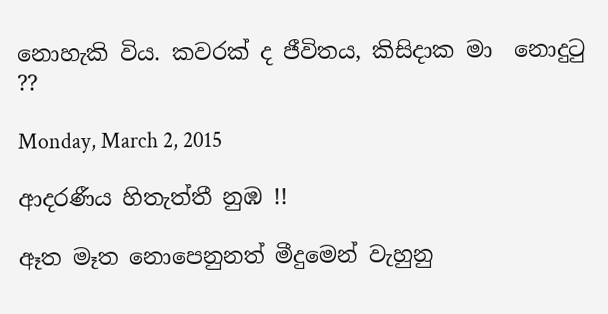නොහැකි විය. කවරක් ද ජීවිතය, කිසිදාක මා  නොදුටු ??

Monday, March 2, 2015

ආදරණීය හිතැත්තී නුඹ !!

ඈත මෑත නොපෙනුනත් මීදුමෙන් වැහුනු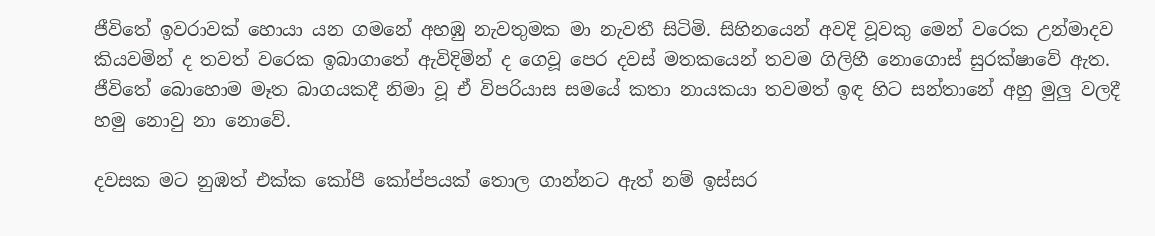ජීවිතේ ඉවරාවක් හොයා යන ගමනේ අහඹු නැවතුමක මා නැවතී සිටිමි. සිහිනයෙන් අවදි වූවකු මෙන් වරෙක උන්මාදව කියවමින් ද තවත් වරෙක ඉබාගාතේ ඇවිදිමින් ද ගෙවූ පෙර දවස් මතකයෙන් තවම ගිලිහී නොගොස් සුරක්ෂාවේ ඇත. ජීවිතේ බොහොම මෑත බාගයකදී නිමා වූ ඒ විපරියාස සමයේ කතා නායකයා තවමත් ඉඳ හිට සන්තානේ අහු මුලු වලදී හමු නොවු නා නොවේ.

දවසක මට නුඹත් එක්ක කෝපී කෝප්පයක් තොල ගාන්නට ඇත් නම් ඉස්සර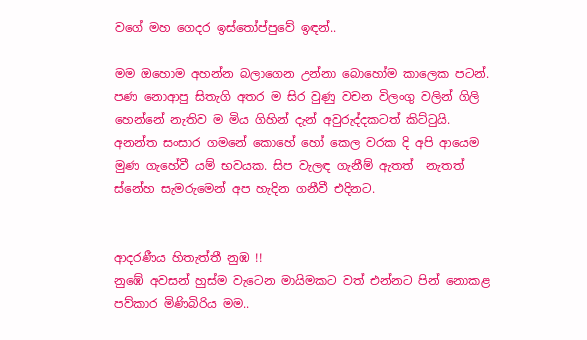වගේ මහ ගෙදර ඉස්තෝප්පුවේ ඉඳන්..

මම ඔහොම අහන්න බලාගෙන උන්නා බොහෝම කාලෙක පටන්. පණ නොආපු සිතැගි අතර ම සිර වුණු වචන විලංගු වලින් ගිලි හෙන්නේ නැතිව ම මිය ගිහින් දැන් අවුරුද්දකටත් කිට්ටුයි. අනන්ත සංසාර ගමනේ කොහේ හෝ කෙල වරක දි අපි ආයෙම මුණ ගැහේවී යම් භවයක. සිප වැලඳ ගැනීම් ඇතත්  නැතත් ස්නේහ සැමරුමෙන් අප හැදින ගනීවී එදිනට.


ආදරණීය හිතැත්තී නුඹ !!
නුඹේ අවසන් හුස්ම වැටෙන මායිමකට වත් එන්නට පින් නොකළ පව්කාර මිණිබිරිය මම..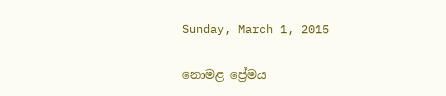Sunday, March 1, 2015

නොමළ ප්‍රේමය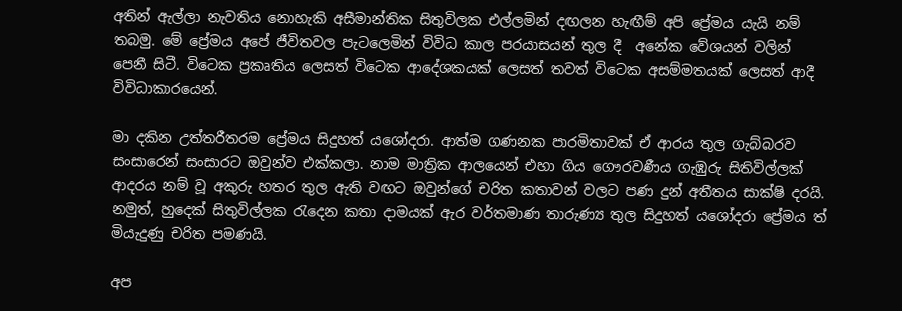අතින් ඇල්ලා නැවතිය නොහැකි අසීමාන්තික සිතුවිලක එල්ලමින් දඟලන හැඟීම් අපි ප්‍රේමය යැයි නම් තබමු. මේ ප්‍රේමය අපේ ජීවිතවල පැටලෙමින් විවිධ කාල පරයාසයන් තුල දී  අනේක වේශයන් වලින් පෙනී සිටී. විටෙක ප්‍රකෘතිය ලෙසත් විටෙක ආදේශකයක් ලෙසත් තවත් විටෙක අසම්මතයක් ලෙසත් ආදී විවිධාකාරයෙන්.

මා දකින උත්තරීතරම ප්‍රේමය සිදුහත් යශෝදරා. ආත්ම ගණනක පාරමිතාවක් ඒ ආරය තුල ගැබ්බරව සංසාරෙන් සංසාරට ඔවුන්ව එක්කලා. නාම මාත්‍රික ආලයෙන් එහා ගිය ගෞරවණීය ගැඹුරු සිතිවිල්ලක් ආදරය නම් වූ අකුරු හතර තුල ඇති වඟට ඔවුන්ගේ චරිත කතාවන් වලට පණ දුන් අතීතය සාක්ෂි දරයි. නමුත්, හුදෙක් සිතුවිල්ලක රැදෙන කතා දාමයක් ඇර වර්තමාණ තාරුණ්‍ය තුල සිදුහත් යශෝදරා ප්‍රේමය ත් මියැදුණු චරිත පමණයි.

අප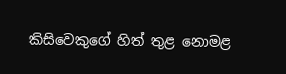කිසිවෙකුගේ හිත් තුළ නොමළ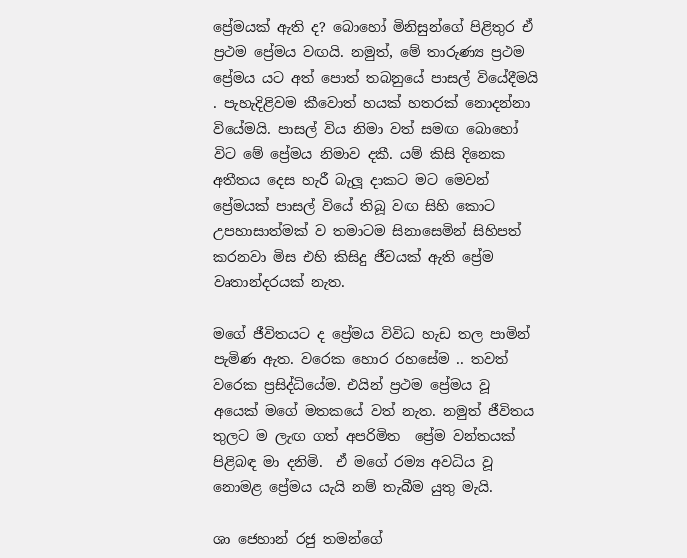ප්‍රේමයක් ඇති ද? බොහෝ මිනිසුන්ගේ පිළිතුර ඒ ප්‍රථම ප්‍රේමය වඟයි. නමුත්, මේ තාරුණ්‍ය ප්‍රථම ප්‍රේමය යට අත් පොත් තබනුයේ පාසල් වියේදීමයි . පැහැදිළිවම කීවොත් හයක් හතරක් නොදන්නා වියේමයි. පාසල් විය නිමා වත් සමඟ ‍බොහෝ විට මේ ප්‍රේමය නිමාව දකී. යම් කිසි දිනෙක අතීතය දෙස හැරී බැලූ දාකට මට මෙවන් ප්‍රේමයක් පාසල් වියේ තිබූ වඟ සිහි කොට උපහාසාත්මක් ව තමාටම සිනාසෙමින් සිහිපත් කරනවා මිස එහි කිසිදු ජීවයක් ඇති ප්‍රේම වෘතාන්දරයක් නැත.

මගේ ජීවිතයට ද ප්‍රේමය විවිධ හැඩ තල පාමින් පැමිණ ඇත. වරෙක හොර රහසේම .. තවත් වරෙක ප්‍රසිද්ධියේම. එයින් ප්‍රථම ප්‍රේමය වූ අයෙක් මගේ මතකයේ වත් නැත. නමුත් ජීවිතය තුලට ම ලැඟ ගත් අපරිමිත ‍ ප්‍රේම වන්තයක් පිළිබඳ මා දනිමි.  ඒ මගේ රම්‍ය අවධිය වූ නොමළ ප්‍රේමය යැයි නම් තැබීම යුතු මැයි.

ශා ජෙහාන් රජු තමන්ගේ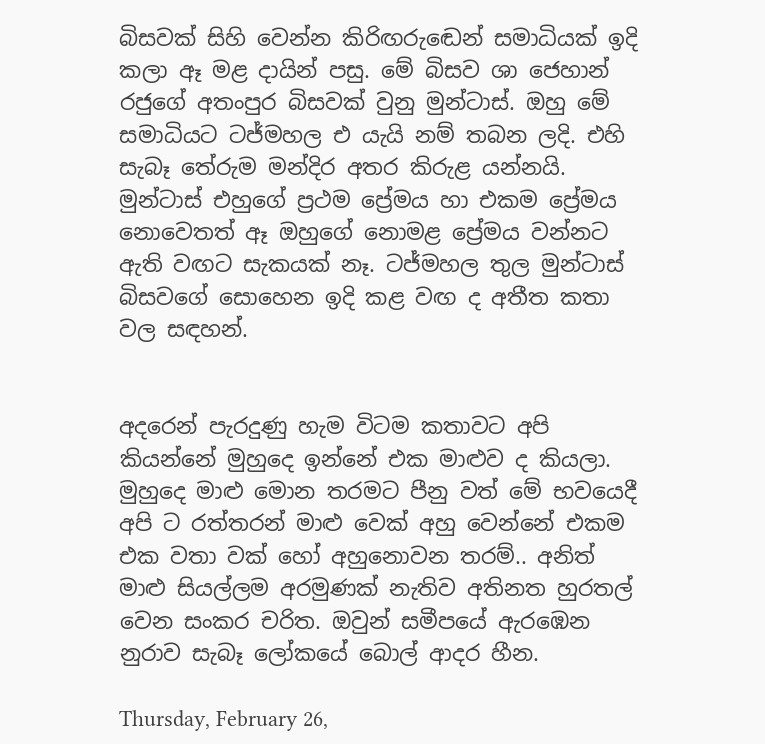බිසවක් සිහි වෙන්න කිරිඟරු‍‍‍ඬෙන් සමාධියක් ඉදි කලා ඈ මළ දායින් පසු. මේ බිසව ශා ජෙහාන් රජුගේ අතංපුර බිසවක් වුනු මුන්ටාස්. ඔහු මේ සමාධියට ටජ්මහල එ යැයි නම් තබන ලදි. එහි සැබෑ තේරුම මන්දිර අතර කිරුළ යන්නයි. මුන්ටාස් එහුගේ ප්‍රථම ප්‍රේමය හා එකම ප්‍රේමය නොවෙතත් ඈ ඔහුගේ නොමළ ප්‍රේමය වන්නට ඇති වඟට සැකයක් නෑ. ටජ්මහල තුල මුන්ටාස් බිසවගේ සොහෙන ඉදි කළ වඟ ද අතීත කතා වල සඳහන්.


අදරෙන් පැරදුණු හැම විටම කතාවට අපි කියන්නේ මුහුදෙ ඉන්නේ එක මාළුව ද කියලා. මුහුදෙ මාළු මොන තරමට පීනු වත් මේ භවයෙදී අපි ට රත්තරන් මාළු වෙක් අහු වෙන්නේ එකම එක වතා වක් හෝ අහුනොවන තරම්.. අනිත් මාළු සියල්ලම අරමුණක් නැතිව අතිනත හුරතල් වෙන සංකර චරිත. ඔවුන් සමීපයේ ඇරඹෙන නුරාව සැබෑ ලෝකයේ බොල් ආදර හීන.

Thursday, February 26,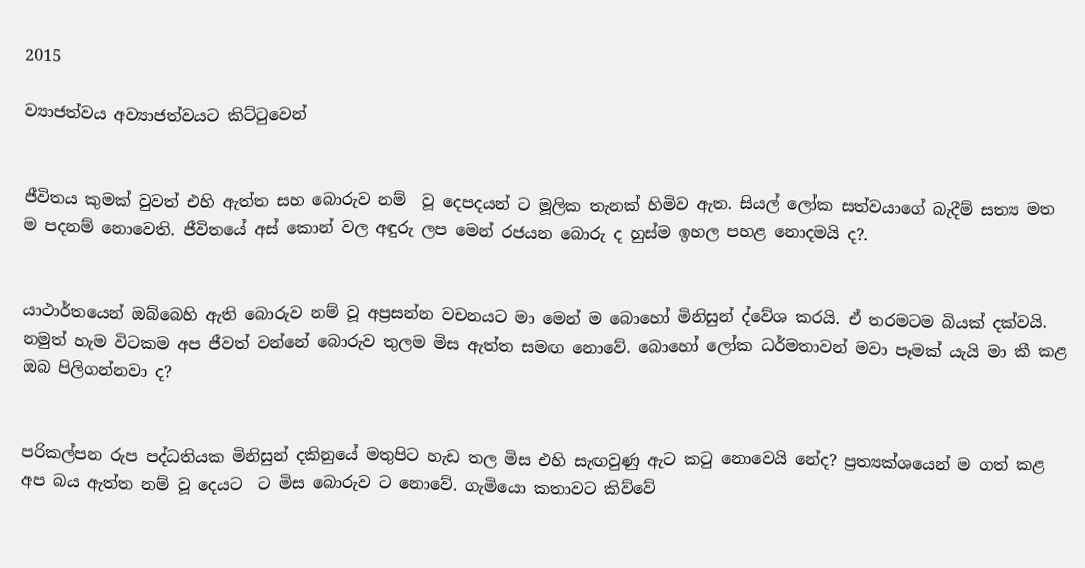2015

ව්‍යාජත්වය අව්‍යාජත්වයට කිට්ටුවෙන්


ජීවිතය කුමක් වුවත් එහි ඇත්ත සහ බොරුව නම්  වූ දෙපදයන් ට මූලික තැනක් හිමිව ඇත. සියල් ලෝක සත්වයාගේ බැදීම් සත්‍ය මත ම පදනම් නොවෙති. ජීවිතයේ අස් කොන් වල අඳුරු ලප මෙන් රජයන බොරු ද හුස්ම ඉහල පහළ නොදමයි ද?.


යාථාර්තයෙන් ඔබ්බෙහි ඇති බොරුව නම් වූ අප්‍රසන්න වචනයට මා මෙන් ම බොහෝ මිනිසුන් ද්වේශ කරයි. ඒ තරමටම බියක් දක්වයි. නමුත් හැම විටකම අප ජීවත් වන්නේ බොරුව තුලම මිස ඇත්ත සමඟ නොවේ. බොහෝ ලෝක ධර්මතාවන් මවා පෑමක් යැයි මා කී කළ ඔබ පිලිගන්නවා ද?


පරිකල්පන රුප පද්ධතියක මිනිසුන් දකිනුයේ මතුපිට හැඩ තල මිස එහි සැඟවුණු ඇට කටු නොවෙයි නේද? ප්‍රත්‍යක්ශයෙන් ම ගත් කළ අප බය ඇත්ත නම් වූ දෙයට  ට මිස බොරුව ට නොවේ. ගැමියො කතාවට කිව්වේ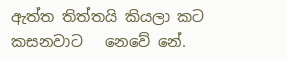ඇත්ත තිත්තයි කියලා කට කසනවාට   නෙවේ නේ.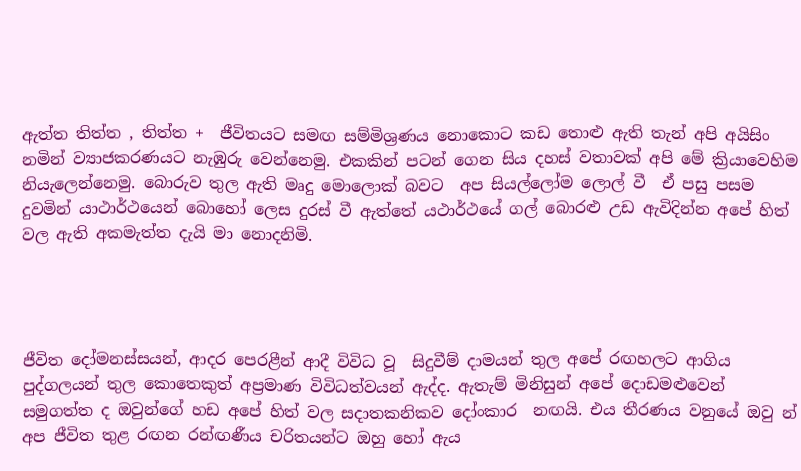ඇත්ත තිත්ත , තිත්ත +  ජීවිතයට සමඟ සම්මිශ්‍රණය නොකොට කඩ තොළු ඇති තැන් අපි අයිසිං නමින් ව්‍යාජකරණයට නැඹුරු වෙන්නෙමු. එකකින් පටන් ගෙන සිය දහස් වතාවක් අපි මේ ක්‍රියාවෙහිම නියැලෙන්නෙමු. බොරුව තුල ඇති මෘදු මොලොක් බවට  අප සියල්ලෝම ලොල් වී  ඒ පසු පසම දුවමින් යාථාර්ථයෙන් බොහෝ ලෙස දුරස් වී ඇත්තේ යථාර්ථයේ ගල් බොරළු උඩ ඇවිදින්න අපේ හිත් වල ඇති අකමැත්ත දැයි මා නොදනිමි.




ජීවිත දෝමනස්සයන්, ආදර පෙරළීන් ආදී විවිධ වූ  සිදුවීම් දාමයන් තුල අපේ රඟහලට ආගිය පුද්ගලයන් තුල කොතෙකුත් අප්‍රමාණ විවිධත්වයන් ඇද්ද. ඇතැම් මිනිසුන් අපේ දොඩමළුවෙන් සමුගත්ත ද ඔවුන්ගේ හඩ අපේ හිත් වල සදාතකනිකව දෝංකාර  නඟයි. එය තීරණය වනුයේ ඔවු න් අප ජීවිත තුළ රඟන රන්ඟණීය චරිතයන්ට ඔහු හෝ ඇය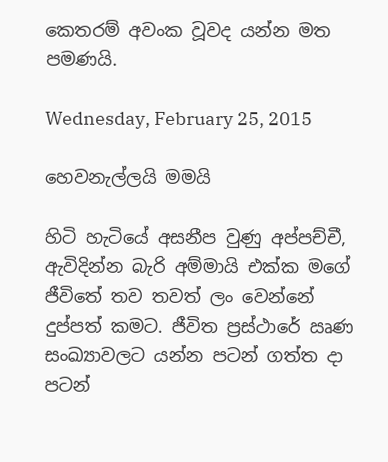කෙතරම් අවංක වූවද යන්න මත පමණයි.

Wednesday, February 25, 2015

හෙවනැල්ලයි මමයි

හිටි හැටියේ අසනීප වුණු අප්පච්චී, ඇවිදින්න බැරි අම්මායි එක්ක මගේ ජීවිතේ තව තවත් ලං වෙන්නේ දුප්පත් කමට. ජීවිත ප්‍රස්ථාරේ ඍණ සංඛ්‍යාවලට යන්න පටන් ගත්ත දා පටන්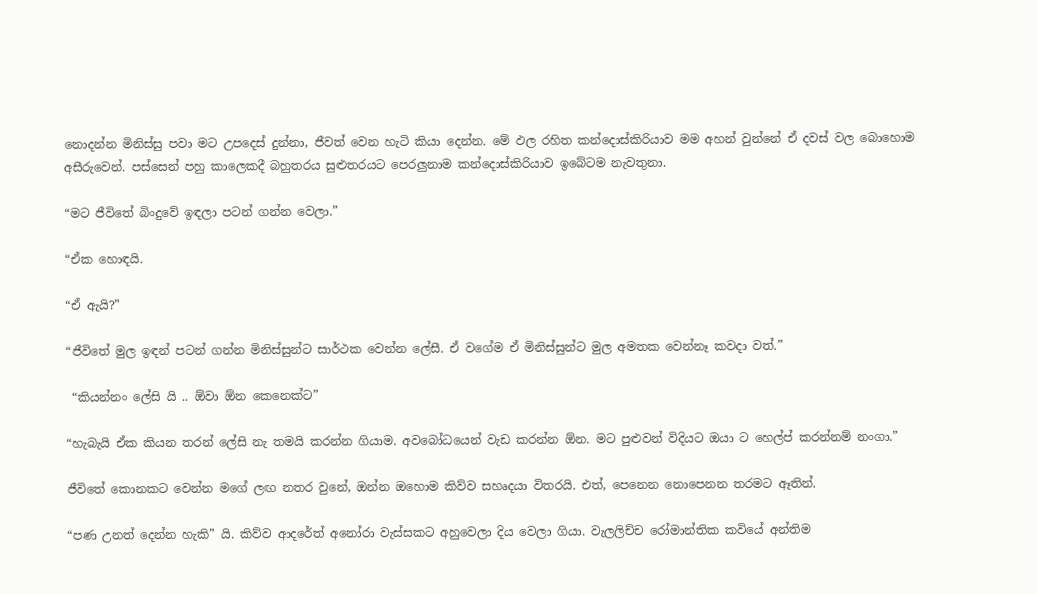නොදන්න මිනිස්සු පවා මට උපදෙස් දුන්නා, ජීවත් වෙන හැටි කියා දෙන්න. මේ ඵල රහිත කන්දොස්කිරියාව මම අහන් වුන්නේ ඒ දවස් වල බොහොම අසීරුවෙන්. පස්සෙන් පහු කාලෙකදී බහුතරය සුළුතරයට පෙරලුනාම කන්දොස්කිරියාව ඉබේටම නැවතුනා.

“මට ජීවිතේ බිංදුවේ ඉඳලා පටන් ගන්න වෙලා.”

“ඒක හොඳයි.

“ඒ ඇයි?”

“ජීවිතේ මුල ඉඳන් පටන් ගන්න මිනිස්සුන්ට සාර්ථක වෙන්න ලේසී. ඒ වගේම ඒ මිනිස්සුන්ට මුල අමතක වෙන්නෑ කවදා වත්.”

 “කියන්නං ලේසි යි .. ඕවා ඕන කෙනෙක්ට”

“හැබැයි ඒක කියන තරන් ලේසි නැ තමයි කරන්න ගියාම. අවබෝධයෙන් වැඩ කරන්න ඕන. මට පුළුවන් විදියට ඔයා ට හෙල්ප් කරන්නම් නංගා.”

ජීවිතේ කොනකට වෙන්න මගේ ලඟ නතර වුනේ, ඔන්න ඔහොම කිව්ව සහෘදයා විතරයි. එත්, පෙනෙන නොපෙනන තරමට ඈතින්.

“පණ උනත් දෙන්න හැකි” යි. කිව්ව ආදරේත් අනෝරා වැස්සකට අහුවෙලා දිය වෙලා ගියා. වැලලිච්ච රෝමාන්තික කවියේ අන්තිම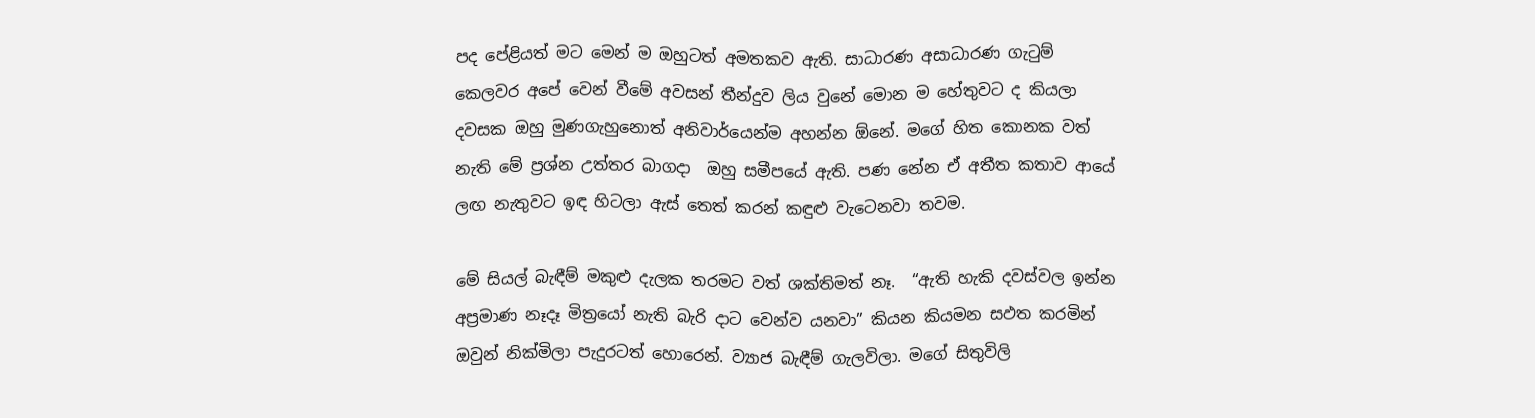පද පේළියත් මට මෙන් ම ඔහුටත් අමතකව ඇති. සාධාරණ අසාධාරණ ගැටුම් කෙලවර අපේ වෙන් වීමේ අවසන් තීන්දුව ලිය වුනේ මොන ම හේතුවට ද කියලා දවසක ඔහු මුණගැහුනොත් අනිවාර්යෙන්ම අහන්න ඕනේ. මගේ හිත කොනක වත් නැති මේ ප්‍රශ්න උත්තර බාගදා  ඔහු සමීපයේ ඇති. පණ නේන ඒ අතීත කතාව ආයේ ලඟ නැතුවට ඉඳ හිටලා ඇස් තෙත් කරන් කඳුළු වැටෙනවා තවම.

මේ සියල් බැඳීම් මකුළු දැලක තරමට වත් ශක්තිමත් නෑ.  “ඇති හැකි දවස්වල ඉන්න අප්‍රමාණ නෑදෑ මිත්‍රයෝ නැති බැරි දාට වෙන්ව යනවා” කියන කියමන සඵත කරමින් ඔවුන් නික්මිලා පැදුරටත් හොරෙන්. ව්‍යාජ බැඳීම් ගැලවිලා. මගේ සිතුවිලි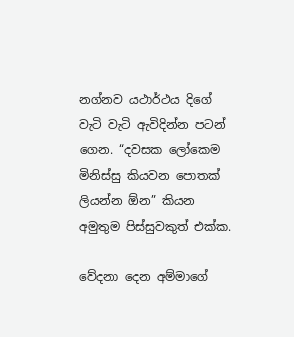නග්නව යථාර්ථය දිගේ වැටි වැටි ඇවිදින්න පටන් ගෙන. “දවසක ලෝකෙම මිනිස්සු කියවන පොතක් ලියන්න ඕන” කියන අමුතුම පිස්සුවකුත් එක්ක.

වේදනා දෙන අම්මාගේ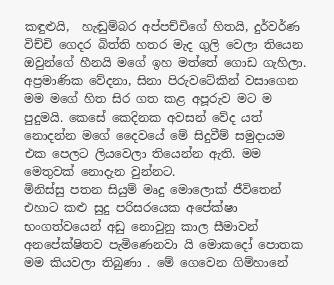කඳුළුයි,  හැඬුම්බර අප්පච්චිගේ හිතයි, දුර්වර්ණ විච්චි ගෙදර බිත්ති හතර මැද ගුලි වෙලා තියෙන ඔවුන්ගේ හීනයි මගේ ඉහ මත්තේ ගොඩ ගැහිලා. අප්‍රමාණික වේදනා, සිනා පිරුවටේකින් වසාගෙන මම මගේ හිත සිර ගත කළ අපූරුව මට ම පුදුමයි. කෙසේ කෙදිනක අවසන් වේද යත් නොදන්න මගේ දෛවයේ මේ සිදුවීම් සමුදායම එක පෙලට ලියවෙලා තියෙන්න ඇති. මම මෙතුවක් නොදැන වුන්නට.
මිනිස්සු පතන සියුම් මෘදු මොලොක් ජීවිතෙන් එහාට කළු සුදු පරිසරයෙක අපේක්ෂා භංගත්වයෙන් අඩු නොවුනු කාල සීමාවන් අනපේක්ෂිතව පැමිණෙනවා යි මොකදෝ පොතක මම කියවලා තිබුණා . මේ ගෙවෙන ගිම්හානේ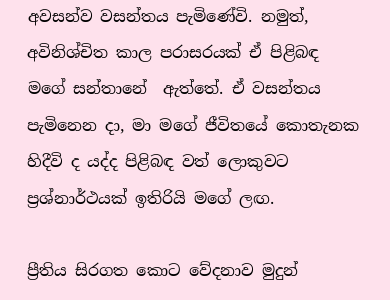අවසන්ව වසන්තය පැමිණේවි. නමුත්, අවිනිශ්චිත කාල පරාසරයක් ඒ පිළිබඳ මගේ සන්තානේ  ඇත්තේ. ඒ වසන්තය පැමිනෙන දා, මා මගේ ජීවිතයේ කොතැනක හිදීවි ද යද්ද පිළිබඳ වත් ලොකුවට ප්‍රශ්නාර්ථයක් ඉතිරියි මගේ ලඟ.

ප්‍රීතිය සිරගත කොට වේදනාව මුදුන්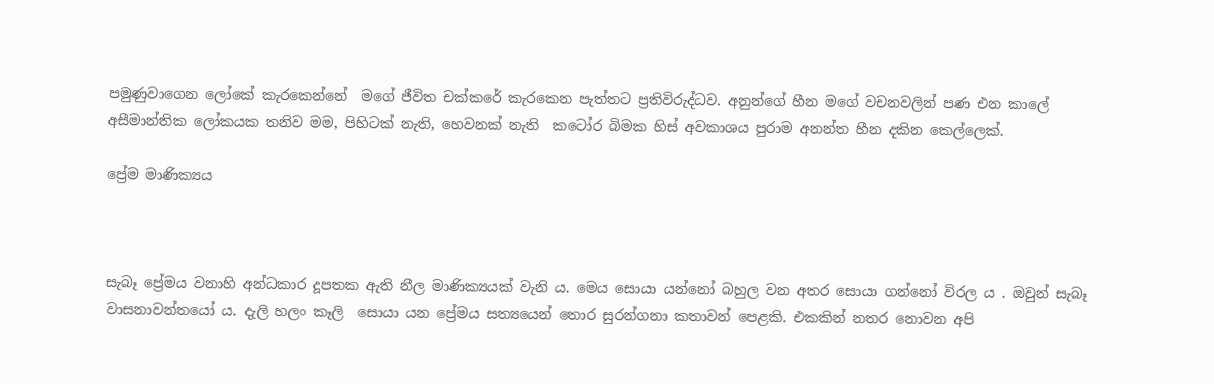පමුණුවාගෙන ලෝකේ කැරකෙන්නේ  මගේ ජීවිත චක්කරේ කැරකෙන පැත්තට ප්‍රතිවිරුද්ධව. අනුන්ගේ හීන මගේ වචනවලින් පණ එන කාලේ අසීමාන්තික ලෝකයක තනිව මම, පිහිටක් නැති, හෙවනක් නැති  කටෝර බිමක හිස් අවකාශය පුරාම අනන්ත හීන දකින කෙල්ලෙක්.

ප්‍රේම මාණික්‍යය



සැබෑ ප්‍රේමය වනාහි අන්ධකාර දූපතක ඇති නීල මාණික්‍යයක් වැනි ය. මෙය සොයා යන්නෝ බහුල වන අතර සොයා ගන්නෝ විරල ය . ඔවුන් සැබෑ  වාසනාවන්තයෝ ය. දැලි හලං කෑලි  සොයා යන ප්‍රේමය සත්‍ය‍යෙන් තොර සුරන්ගනා කතාවන් පෙළකි. එකකින් නතර නොවන අපි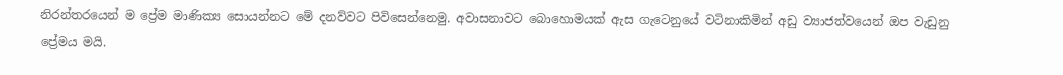නිරන්තරයෙන් ම ප්‍රේම මාණික්‍ය සොයන්නට මේ දනව්වට පිවිසෙන්නෙමු. අවාසනාවට බොහොමයක් ඇස ගැටෙනුයේ වටිනාකිමින් අඩු ව්‍යාජත්වයෙන් ඔප වැඩුනු ප්‍රේමය මයි.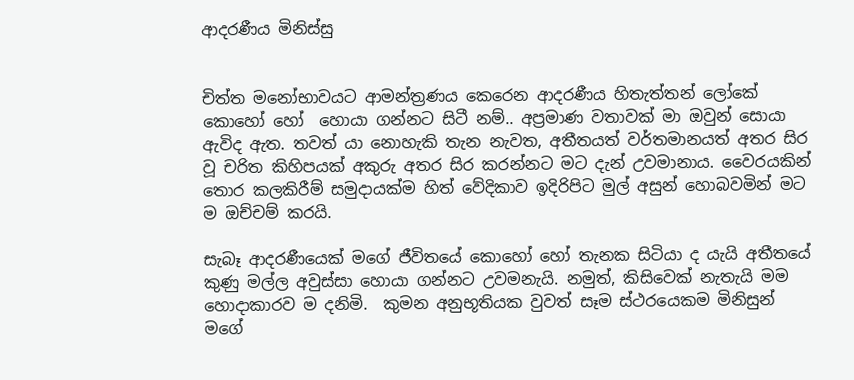ආදරණීය මිනිස්සු


චිත්ත මනෝභාවයට ආමන්ත්‍රණය කෙරෙන ආදරණීය හිතැත්තන් ලෝකේ කොහෝ හෝ  හොයා ගන්නට සිටී නම්.. අප්‍රමාණ වතාවක් මා ඔවුන් සොයා ඇවිද ඇත. තවත් යා නොහැකි තැන නැවත, අතීතයත් වර්තමානයත් අතර සිර වූ චරිත කිහිපයක් අකුරු අතර සිර කරන්නට මට දැන් උවමානාය. වෛරයකින් තොර කලකිරීම් සමුදායක්ම හිත් වේදිකාව ඉදිරිපිට මුල් අසුන් හොබවමින් මට ම ඔච්චම් කරයි.

සැබෑ ආදරණීයෙක් මගේ ජීවිතයේ කොහෝ හෝ තැනක සිටියා ද යැයි අතීතයේ කුණු මල්ල අවුස්සා හොයා ගන්නට උවමනැයි. නමුත්, කිසිවෙක් නැතැයි මම හොදාකාරව ම දනිමි.  කුමන අනුභූතියක වුවත් සෑම ස්ථරයෙකම මිනිසුන් මගේ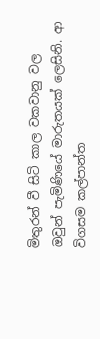මිතුරන් වී සිටි කාල වකවානු වල ඔවුන් පැමිණියේ මාරුතයක් ලෙසිනි. ආ විගසම කල්පාන්ත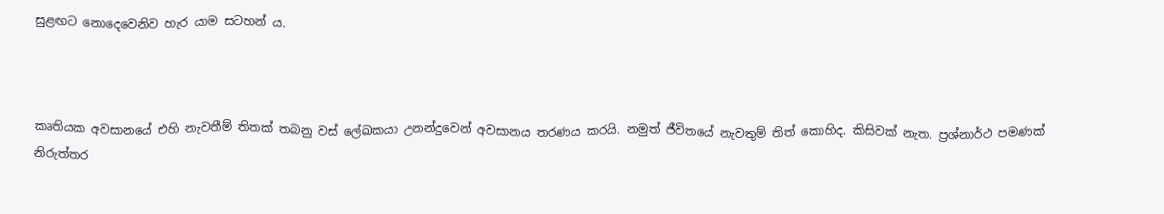සුළඟට නොදෙවෙනිව හැර යාම සටහන් ය.



කෘතියක අවසානයේ එහි නැවතීම් තිතක් තබනු වස් ලේඛකයා උනන්දුවෙන් අවසානය තරණය කරයි. නමුත් ජීවිතයේ නැවතුම් තිත් කොහිද. කිසිවක් නැත. ප්‍රශ්නාර්ථ පමණක් නිරුත්තර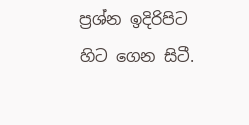ප්‍රශ්න ඉදිරිපිට හිට ගෙන සිටී.